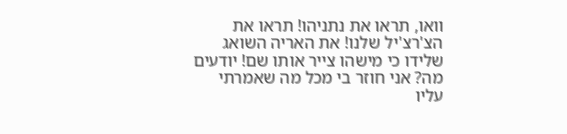וואו, תראו את נתניהו! תראו את הצ'רצ'יל שלנו! את האריה השואג שלידו כי מישהו צייר אותו שם! יודעים מה? אני חוזר בי מכל מה שאמרתי עליו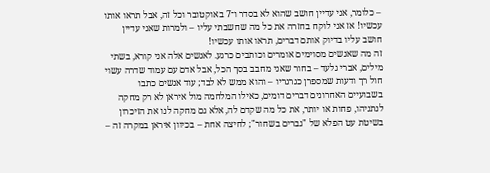– כלומר, אני עדיין חושב שהוא לא בסדר ו־7 באוקטובר וכל זה, אבל תראו אותו עכשיו! אז אני לוקח בחזרה את כל מה שחשבתי עליו – ולמרות שאני עדיין חושב עליו בדיוק אותם דברים, תראו אותו עכשיו!
זה מה שאנשים מסוימים אומרים וכותבים כרגע. לאנשים אלה אני קורא, בשתי מילים, אברי גלעד – בחור שאני מחבב בסך הכל, אבל אדם עם עמוד שדרה עשוי חול רך ודעות שמספרן כגרגריו – והוא ממש לא לבד; עוד אנשים כתבו בשבועיים האחרונים דברים דומים, כאילו המלחמה מול איראן לא רק מחקה לנתניהו, פחות או יותר, את כל מה שקדם לה, אלא גם מחקה לנו את הזיכרון בשיטת עט הפלא של "גברים בשחור"; לחיצה אחת – בכיוון איראן במקרה זה –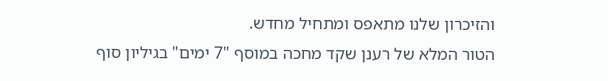והזיכרון שלנו מתאפס ומתחיל מחדש.
הטור המלא של רענן שקד מחכה במוסף "7 ימים" בגיליון סוף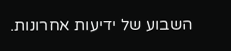השבוע של ידיעות אחרונות.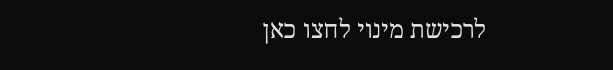לרכישת מינוי לחצו כאן